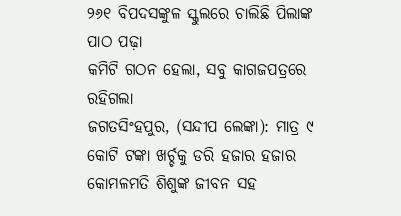୨୬୧ ବିପଦସଙ୍କୁଳ ସ୍କୁଲରେ ଚାଲିଛି ପିଲାଙ୍କ ପାଠ ପଢ଼ା
କମିଟି ଗଠନ ହେଲା, ସବୁ କାଗଜପତ୍ରରେ ରହିଗଲା
ଜଗତସିଂହପୁର, (ସନ୍ଦୀପ ଲେଙ୍କା): ମାତ୍ର ୯ କୋଟି ଟଙ୍କା ଖର୍ଚ୍ଚକୁ ଡରି ହଜାର ହଜାର କୋମଳମତି ଶିଶୁଙ୍କ ଜୀବନ ସହ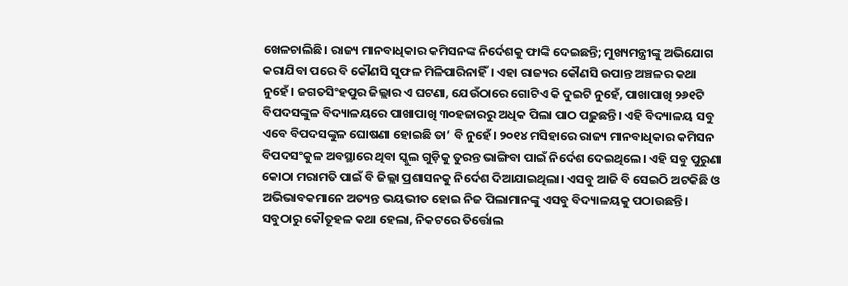ଖେଳଚାଲିଛି। ରାଜ୍ୟ ମାନବାଧିକାର କମିସନଙ୍କ ନିର୍ଦେଶକୁ ଫାଙ୍କି ଦେଇଛନ୍ତି; ମୁଖ୍ୟମନ୍ତ୍ରୀଙ୍କୁ ଅଭିଯୋଗ କରାଯିବା ପରେ ବି କୌଣସି ସୁଫଳ ମିଳିପାରିନାହିଁ। ଏହା ରାଜ୍ୟର କୌଣସି ଉପାନ୍ତ ଅଞ୍ଚଳର କଥା ନୁହେଁ। ଜଗତସିଂହପୁର ଜିଲ୍ଲାର ଏ ଘଟଣା, ଯେଉଁଠାରେ ଗୋଟିଏ କି ଦୁଇଟି ନୁହେଁ, ପାଖାପାଖି ୨୬୧ଟି ବିପଦସଙ୍କୁଳ ବିଦ୍ୟାଳୟରେ ପାଖାପାଖି ୩୦ହଜାରରୁ ଅଧିକ ପିଲା ପାଠ ପଢ଼ୁଛନ୍ତି। ଏହି ବିଦ୍ୟାଳୟ ସବୁ ଏବେ ବିପଦସଙ୍କୁଳ ଘୋଷଣା ହୋଇଛି ତା’ ବି ନୁହେଁ। ୨୦୧୪ ମସିହାରେ ରାଜ୍ୟ ମାନବାଧିକାର କମିସନ ବିପଦସଂକୁଳ ଅବସ୍ଥାରେ ଥିବା ସ୍କୁଲ ଗୁଡ଼ିକୁ ତୁରନ୍ତ ଭାଙ୍ଗିବା ପାଇଁ ନିର୍ଦେଶ ଦେଇଥିଲେ। ଏହି ସବୁ ପୁରୁଣା କୋଠା ମରାମତି ପାଇଁ ବି ଜିଲ୍ଲା ପ୍ରଶାସନକୁ ନିର୍ଦେଶ ଦିଆଯାଇଥିଲା। ଏସବୁ ଆଜି ବି ସେଇଠି ଅଟକିଛି ଓ ଅଭିଭାବକମାନେ ଅତ୍ୟନ୍ତ ଭୟଭୀତ ହୋଇ ନିଜ ପିଲାମାନଙ୍କୁ ଏସବୁ ବିଦ୍ୟାଳୟକୁ ପଠାଉଛନ୍ତି।
ସବୁଠାରୁ କୌତୂହଳ କଥା ହେଲା, ନିକଟରେ ତିର୍ତ୍ତୋଲ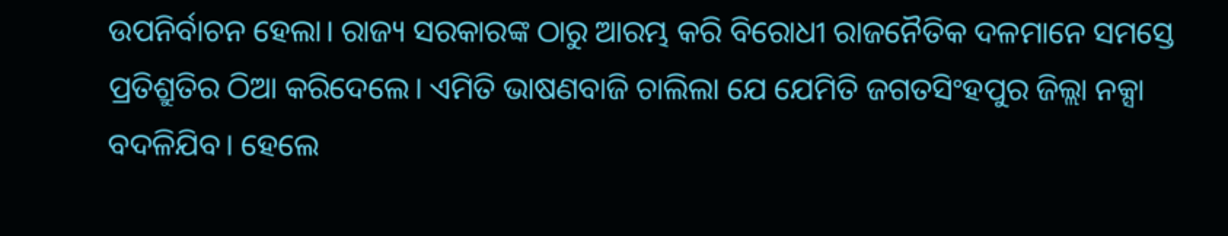ଉପନିର୍ବାଚନ ହେଲା। ରାଜ୍ୟ ସରକାରଙ୍କ ଠାରୁ ଆରମ୍ଭ କରି ବିରୋଧୀ ରାଜନୈତିକ ଦଳମାନେ ସମସ୍ତେ ପ୍ରତିଶ୍ରୁତିର ଠିଆ କରିଦେଲେ। ଏମିତି ଭାଷଣବାଜି ଚାଲିଲା ଯେ ଯେମିତି ଜଗତସିଂହପୁର ଜିଲ୍ଲା ନକ୍ସା ବଦଳିଯିବ। ହେଲେ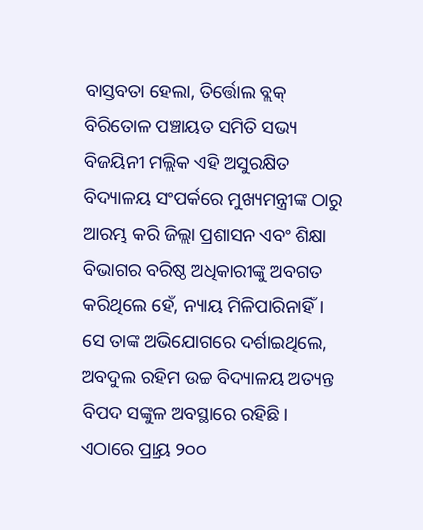ବାସ୍ତବତା ହେଲା, ତିର୍ତ୍ତୋଲ ବ୍ଲକ୍ ବିରିତୋଳ ପଞ୍ଚାୟତ ସମିତି ସଭ୍ୟ ବିଜୟିନୀ ମଲ୍ଲିକ ଏହି ଅସୁରକ୍ଷିତ ବିଦ୍ୟାଳୟ ସଂପର୍କରେ ମୁଖ୍ୟମନ୍ତ୍ରୀଙ୍କ ଠାରୁ ଆରମ୍ଭ କରି ଜିଲ୍ଲା ପ୍ରଶାସନ ଏବଂ ଶିକ୍ଷା ବିଭାଗର ବରିଷ୍ଠ ଅଧିକାରୀଙ୍କୁ ଅବଗତ କରିଥିଲେ ହେଁ, ନ୍ୟାୟ ମିଳିପାରିନାହିଁ।
ସେ ତାଙ୍କ ଅଭିଯୋଗରେ ଦର୍ଶାଇଥିଲେ, ଅବଦୁଲ ରହିମ ଉଚ୍ଚ ବିଦ୍ୟାଳୟ ଅତ୍ୟନ୍ତ ବିପଦ ସଙ୍କୁଳ ଅବସ୍ଥାରେ ରହିଛି। ଏଠାରେ ପ୍ର୍ରାୟ ୨୦୦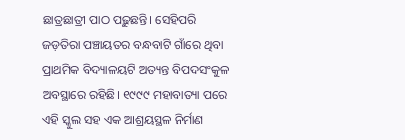ଛାତ୍ରଛାତ୍ରୀ ପାଠ ପଢ଼ୁଛନ୍ତି। ସେହିପରି ଜଡ଼ତିରା ପଞ୍ଚାୟତର ବନ୍ଧବାଟି ଗାଁରେ ଥିବା ପ୍ରାଥମିକ ବିଦ୍ୟାଳୟଟି ଅତ୍ୟନ୍ତ ବିପଦସଂକୁଳ ଅବସ୍ଥାରେ ରହିଛି। ୧୯୯୯ ମହାବାତ୍ୟା ପରେ ଏହି ସ୍କୁଲ ସହ ଏକ ଆଶ୍ରୟସ୍ଥଳ ନିର୍ମାଣ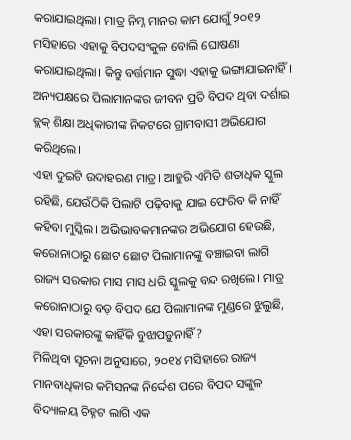କରାଯାଇଥିଲା। ମାତ୍ର ନିମ୍ନ ମାନର କାମ ଯୋଗୁଁ ୨୦୧୨ ମସିହାରେ ଏହାକୁ ବିପଦସଂକୁଳ ବୋଲି ଘୋଷଣା କରାଯାଇଥିଲା। କିନ୍ତୁ ବର୍ତ୍ତମାନ ସୁଦ୍ଧା ଏହାକୁ ଭଙ୍ଗାଯାଇନାହିଁ। ଅନ୍ୟପକ୍ଷରେ ପିଲାମାନଙ୍କର ଜୀବନ ପ୍ରତି ବିପଦ ଥିବା ଦର୍ଶାଇ ବ୍ଲକ୍ ଶିକ୍ଷା ଅଧିକାରୀଙ୍କ ନିକଟରେ ଗ୍ରାମବାସୀ ଅଭିଯୋଗ କରିଥିଲେ।
ଏହା ଦୁଇଟି ଉଦାହରଣ ମାତ୍ର। ଆହୁରି ଏମିତି ଶତାଧିକ ସ୍କୁଲ ରହିଛି, ଯେଉଁଠିକି ପିଲାଟି ପଢ଼ିବାକୁ ଯାଇ ଫେରିବ କି ନାହିଁ କହିବା ମୁସ୍କିଲ। ଅଭିଭାବକମାନଙ୍କର ଅଭିଯୋଗ ହେଉଛି, କରୋନାଠାରୁ ଛୋଟ ଛୋଟ ପିଲାମାନଙ୍କୁ ବଞ୍ଚାଇବା ଲାଗି ରାଜ୍ୟ ସରକାର ମାସ ମାସ ଧରି ସ୍କୁଲକୁ ବନ୍ଦ ରଖିଲେ। ମାତ୍ର କରୋନାଠାରୁ ବଡ଼ ବିପଦ ଯେ ପିଲାମାନଙ୍କ ମୁଣ୍ଡରେ ଝୁଲୁଛି, ଏହା ସରକାରଙ୍କୁ କାହିଁକି ବୁଝାପଡ଼ୁନାହିଁ?
ମିଳିଥିବା ସୂଚନା ଅନୁସାରେ, ୨୦୧୪ ମସିହାରେ ରାଜ୍ୟ ମାନବାଧିକାର କମିସନଙ୍କ ନିର୍ଦ୍ଦେଶ ପରେ ବିପଦ ସଙ୍କୁଳ ବିଦ୍ୟାଳୟ ଚିହ୍ନଟ ଲାଗି ଏକ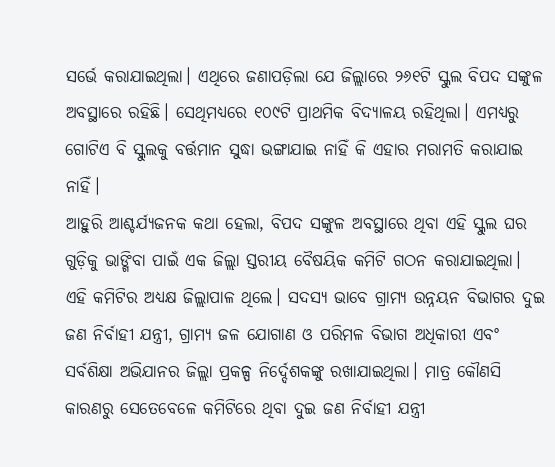ସର୍ଭେ କରାଯାଇଥିଲା। ଏଥିରେ ଜଣାପଡ଼ିଲା ଯେ ଜିଲ୍ଲାରେ ୨୬୧ଟି ସ୍କୁଲ ବିପଦ ସଙ୍କୁଳ ଅବସ୍ଥାରେ ରହିଛି। ସେଥିମଧ୍ୟରେ ୧୦୯ଟି ପ୍ରାଥମିକ ବିଦ୍ୟାଳୟ ରହିଥିଲା। ଏମଧ୍ୟରୁ ଗୋଟିଏ ବି ସ୍କୁଲକୁ ବର୍ତ୍ତମାନ ସୁଦ୍ଧା ଭଙ୍ଗାଯାଇ ନାହିଁ କି ଏହାର ମରାମତି କରାଯାଇ ନାହିଁ।
ଆହୁରି ଆଶ୍ଚର୍ଯ୍ୟଜନକ କଥା ହେଲା, ବିପଦ ସଙ୍କୁଳ ଅବସ୍ଥାରେ ଥିବା ଏହି ସ୍କୁଲ ଘର ଗୁଡ଼ିକୁ ଭାଙ୍ଗିବା ପାଇଁ ଏକ ଜିଲ୍ଲା ସ୍ତରୀୟ ବୈଷୟିକ କମିଟି ଗଠନ କରାଯାଇଥିଲା। ଏହି କମିଟିର ଅଧ୍ୟକ୍ଷ ଜିଲ୍ଲାପାଳ ଥିଲେ। ସଦସ୍ୟ ଭାବେ ଗ୍ରାମ୍ୟ ଉନ୍ନୟନ ବିଭାଗର ଦୁଇ ଜଣ ନିର୍ବାହୀ ଯନ୍ତ୍ରୀ, ଗ୍ରାମ୍ୟ ଜଳ ଯୋଗାଣ ଓ ପରିମଳ ବିଭାଗ ଅଧିକାରୀ ଏବଂ ସର୍ବଶିକ୍ଷା ଅଭିଯାନର ଜିଲ୍ଲା ପ୍ରକଳ୍ପ ନିର୍ଦ୍ଦେଶକଙ୍କୁ ରଖାଯାଇଥିଲା। ମାତ୍ର କୌଣସି କାରଣରୁ ସେତେବେଳେ କମିଟିରେ ଥିବା ଦୁଇ ଜଣ ନିର୍ବାହୀ ଯନ୍ତ୍ରୀ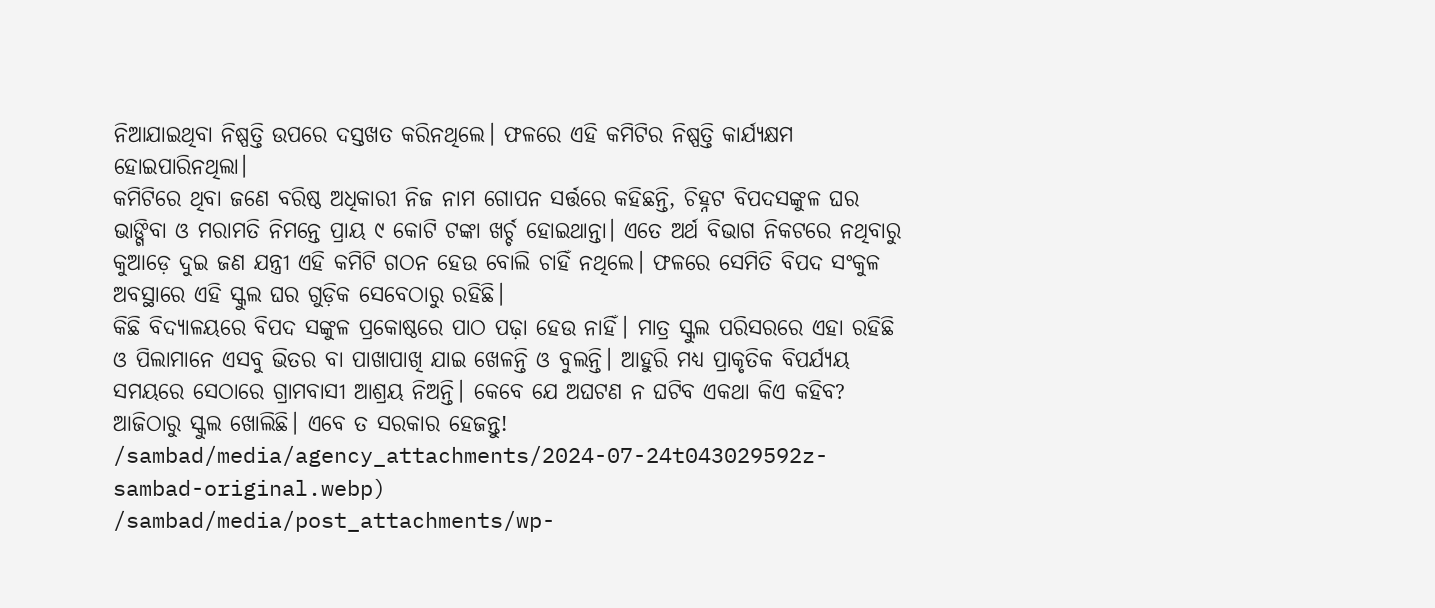ନିଆଯାଇଥିବା ନିଷ୍ପତ୍ତି ଉପରେ ଦସ୍ତଖତ କରିନଥିଲେ। ଫଳରେ ଏହି କମିଟିର ନିଷ୍ପତ୍ତି କାର୍ଯ୍ୟକ୍ଷମ ହୋଇପାରିନଥିଲା।
କମିଟିରେ ଥିବା ଜଣେ ବରିଷ୍ଠ ଅଧିକାରୀ ନିଜ ନାମ ଗୋପନ ସର୍ତ୍ତରେ କହିଛନ୍ତି, ଚିହ୍ନଟ ବିପଦସଙ୍କୁଳ ଘର ଭାଙ୍ଗିବା ଓ ମରାମତି ନିମନ୍ତେ ପ୍ରାୟ ୯ କୋଟି ଟଙ୍କା ଖର୍ଚ୍ଚ ହୋଇଥାନ୍ତା। ଏତେ ଅର୍ଥ ବିଭାଗ ନିକଟରେ ନଥିବାରୁ କୁଆଡ଼େ ଦୁଇ ଜଣ ଯନ୍ତ୍ରୀ ଏହି କମିଟି ଗଠନ ହେଉ ବୋଲି ଚାହିଁ ନଥିଲେ। ଫଳରେ ସେମିତି ବିପଦ ସଂକୁଳ ଅବସ୍ଥାରେ ଏହି ସ୍କୁଲ ଘର ଗୁଡ଼ିକ ସେବେଠାରୁ ରହିଛି।
କିଛି ବିଦ୍ୟାଳୟରେ ବିପଦ ସଙ୍କୁଳ ପ୍ରକୋଷ୍ଠରେ ପାଠ ପଢ଼ା ହେଉ ନାହିଁ। ମାତ୍ର ସ୍କୁଲ ପରିସରରେ ଏହା ରହିଛି ଓ ପିଲାମାନେ ଏସବୁ ଭିତର ବା ପାଖାପାଖି ଯାଇ ଖେଳନ୍ତି ଓ ବୁଲନ୍ତି। ଆହୁରି ମଧ୍ୟ ପ୍ରାକୃତିକ ବିପର୍ଯ୍ୟୟ ସମୟରେ ସେଠାରେ ଗ୍ରାମବାସୀ ଆଶ୍ରୟ ନିଅନ୍ତି। କେବେ ଯେ ଅଘଟଣ ନ ଘଟିବ ଏକଥା କିଏ କହିବ? ଆଜିଠାରୁ ସ୍କୁଲ ଖୋଲିଛି। ଏବେ ତ ସରକାର ହେଜନ୍ତୁ!
/sambad/media/agency_attachments/2024-07-24t043029592z-sambad-original.webp)
/sambad/media/post_attachments/wp-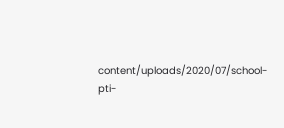content/uploads/2020/07/school-pti-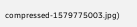compressed-1579775003.jpg)